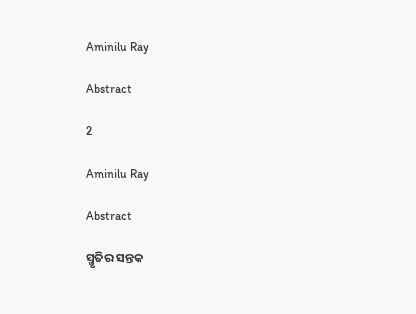Aminilu Ray

Abstract

2

Aminilu Ray

Abstract

ସ୍ମୃତିର ସନ୍ତକ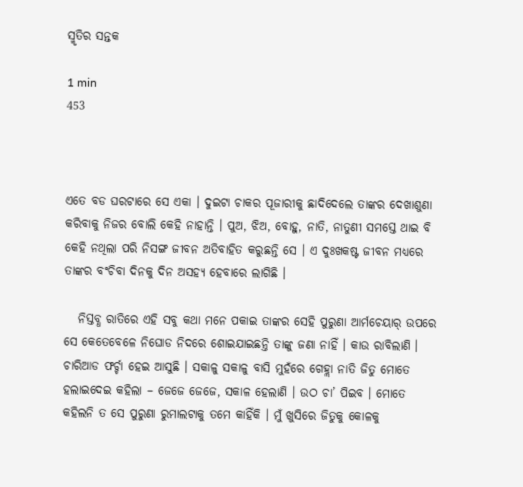ସ୍ମୃତିର ସନ୍ତକ

1 min
453



ଏତେ ବଡ ଘରଟାରେ ସେ ଏକା । ଦୁଇଟା ଚାକର ପୂଜାରୀକୁ ଛାଦିଦେଲେ ତାଙ୍କର ଦେଖାଶୁଣା କରିବାକୁ ନିଜର ବୋଲି କେହି ନାହାନ୍ତି । ପୁଅ, ଝିଅ, ବୋହୁ, ନାତି, ନାତୁଣୀ ସମସ୍ତେ ଥାଇ ବି କେହି ନଥିଲା ପରି ନିସଙ୍ଗ ଜୀବନ ଅତିବାହିତ କରୁଛନ୍ତି ସେ । ଏ ଦୁଃଖକଷ୍ଟ ଜୀବନ ମଧ୍ୟରେ ତାଙ୍କର ବଂଚିବା ଦିନକୁ ଦିନ ଅସହ୍ୟ ହେବାରେ ଲାଗିଛି ।

   ନିସ୍ତବ୍ଧ ରାତିରେ ଏହି ସବୁ କଥା ମନେ ପକାଇ ତାଙ୍କର ସେହି ପୁରୁଣା ଆର୍ମଚେୟାର୍ ଉପରେ ସେ କେତେବେଳେ ନିଘୋଡ ନିଦରେ ଶୋଇଯାଇଛନ୍ତି ତାଙ୍କୁ ଜଣା ନାହିଁ । କାଉ ରାବିଲାଣି । ଚାରିଆଡ ଫର୍ଚ୍ଚା ହେଇ ଆସୁଛି । ସକାଳୁ ସକାଳୁ ବାସି ମୁହଁରେ ଗେହ୍ଲା ନାତି ଜିତୁ ମୋତେ ହଲାଇଦେଇ କହିଲା – ଜେଜେ ଜେଜେ, ସକାଳ ହେଲାଣି । ଉଠ ଚା’ ପିଇବ । ମୋତେ କହିଲନି ତ ସେ ପୁରୁଣା ରୁମାଲଟାକୁ ତମେ କାହିଁକି । ମୁଁ ଖୁସିରେ ଜିତୁକୁ କୋଳକୁ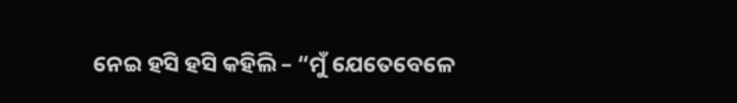ନେଇ ହସି ହସି କହିଲି – “ମୁଁ ଯେତେବେଳେ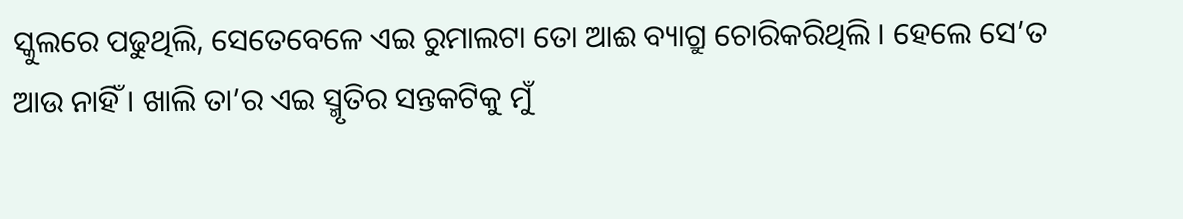ସ୍କୁଲରେ ପଢୁଥିଲି, ସେତେବେଳେ ଏଇ ରୁମାଲଟା ତୋ ଆଈ ବ୍ୟାଗ୍ରୁ ଚୋରିକରିଥିଲି । ହେଲେ ସେ’ତ ଆଉ ନାହିଁ । ଖାଲି ତା’ର ଏଇ ସ୍ମୃତିର ସନ୍ତକଟିକୁ ମୁଁ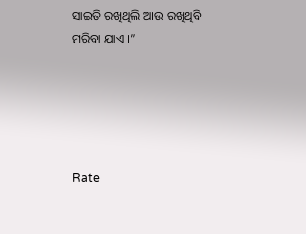ସାଇତି ରଖିଥିଲି ଆଉ ରଖିଥିବି ମରିବା ଯାଏ ।”





Rate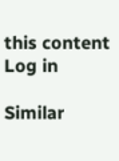this content
Log in

Similar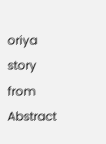oriya story from Abstract